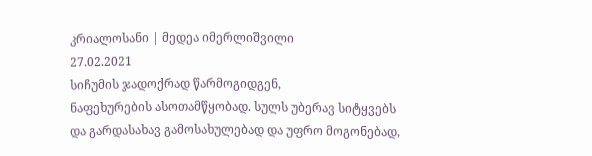კრიალოსანი | მედეა იმერლიშვილი
27.02.2021
სიჩუმის ჯადოქრად წარმოგიდგენ,
ნაფეხურების ასოთამწყობად. სულს უბერავ სიტყვებს
და გარდასახავ გამოსახულებად და უფრო მოგონებად,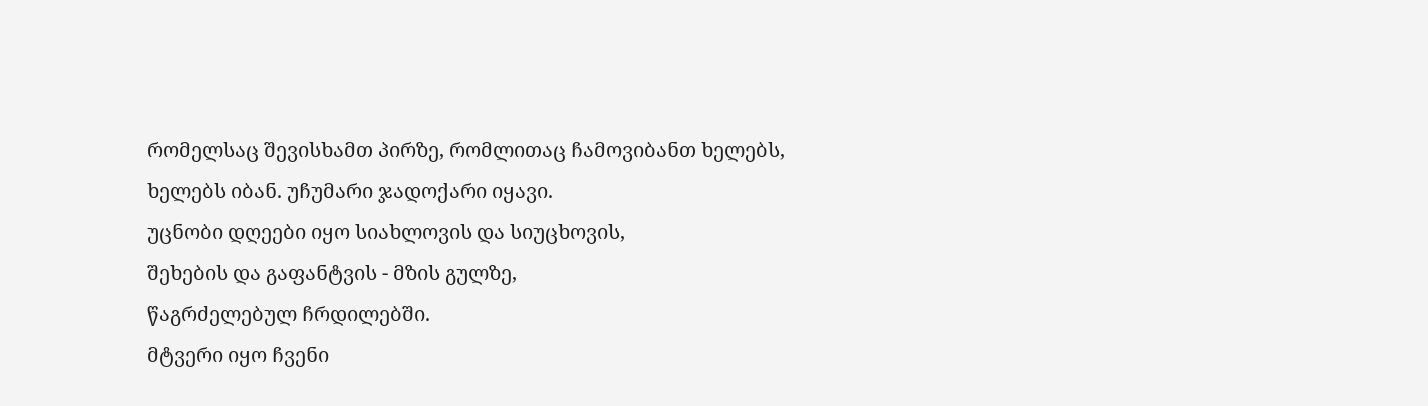რომელსაც შევისხამთ პირზე, რომლითაც ჩამოვიბანთ ხელებს,
ხელებს იბან. უჩუმარი ჯადოქარი იყავი.
უცნობი დღეები იყო სიახლოვის და სიუცხოვის,
შეხების და გაფანტვის - მზის გულზე,
წაგრძელებულ ჩრდილებში.
მტვერი იყო ჩვენი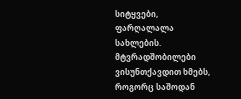სიტყვები, ფარღალალა სახლების.
მტვრადშობილები ვისუნთქავდით ხმებს,
როგორც საშოდან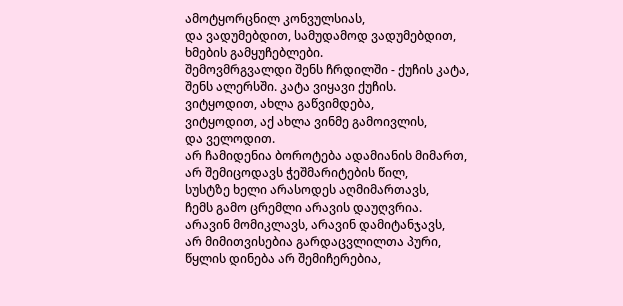ამოტყორცნილ კონვულსიას,
და ვადუმებდით, სამუდამოდ ვადუმებდით,
ხმების გამყუჩებლები.
შემოვმრგვალდი შენს ჩრდილში - ქუჩის კატა,
შენს ალერსში. კატა ვიყავი ქუჩის.
ვიტყოდით, ახლა გაწვიმდება,
ვიტყოდით, აქ ახლა ვინმე გამოივლის,
და ველოდით.
არ ჩამიდენია ბოროტება ადამიანის მიმართ,
არ შემიცოდავს ჭეშმარიტების წილ,
სუსტზე ხელი არასოდეს აღმიმართავს,
ჩემს გამო ცრემლი არავის დაუღვრია.
არავინ მომიკლავს, არავინ დამიტანჯავს,
არ მიმითვისებია გარდაცვლილთა პური,
წყლის დინება არ შემიჩერებია,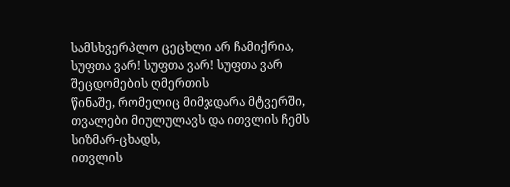სამსხვერპლო ცეცხლი არ ჩამიქრია,
სუფთა ვარ! სუფთა ვარ! სუფთა ვარ შეცდომების ღმერთის
წინაშე, რომელიც მიმჯდარა მტვერში,
თვალები მიულულავს და ითვლის ჩემს სიზმარ-ცხადს,
ითვლის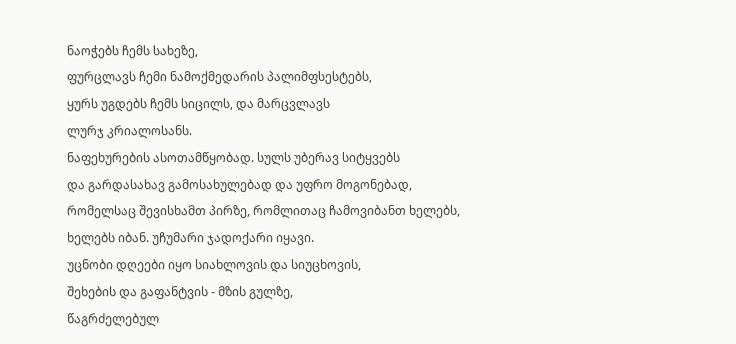ნაოჭებს ჩემს სახეზე,
ფურცლავს ჩემი ნამოქმედარის პალიმფსესტებს,
ყურს უგდებს ჩემს სიცილს, და მარცვლავს
ლურჯ კრიალოსანს.
ნაფეხურების ასოთამწყობად. სულს უბერავ სიტყვებს
და გარდასახავ გამოსახულებად და უფრო მოგონებად,
რომელსაც შევისხამთ პირზე, რომლითაც ჩამოვიბანთ ხელებს,
ხელებს იბან. უჩუმარი ჯადოქარი იყავი.
უცნობი დღეები იყო სიახლოვის და სიუცხოვის,
შეხების და გაფანტვის - მზის გულზე,
წაგრძელებულ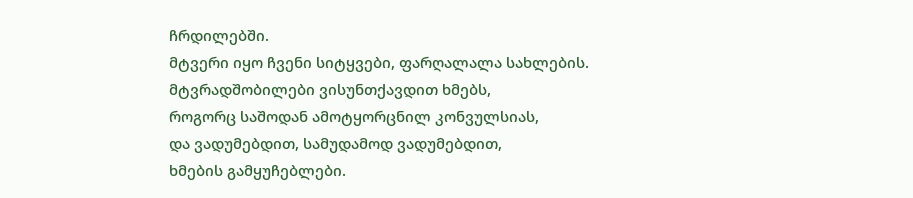ჩრდილებში.
მტვერი იყო ჩვენი სიტყვები, ფარღალალა სახლების.
მტვრადშობილები ვისუნთქავდით ხმებს,
როგორც საშოდან ამოტყორცნილ კონვულსიას,
და ვადუმებდით, სამუდამოდ ვადუმებდით,
ხმების გამყუჩებლები.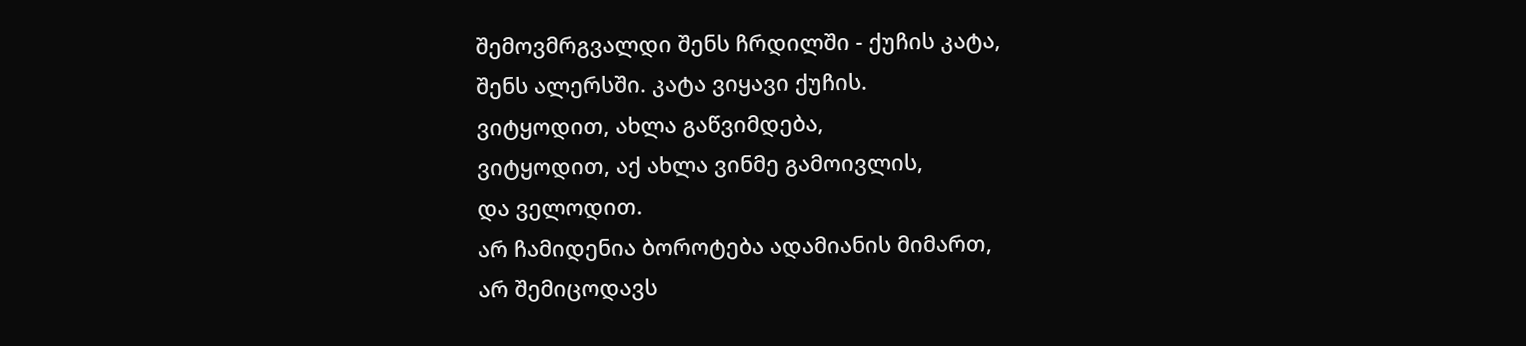შემოვმრგვალდი შენს ჩრდილში - ქუჩის კატა,
შენს ალერსში. კატა ვიყავი ქუჩის.
ვიტყოდით, ახლა გაწვიმდება,
ვიტყოდით, აქ ახლა ვინმე გამოივლის,
და ველოდით.
არ ჩამიდენია ბოროტება ადამიანის მიმართ,
არ შემიცოდავს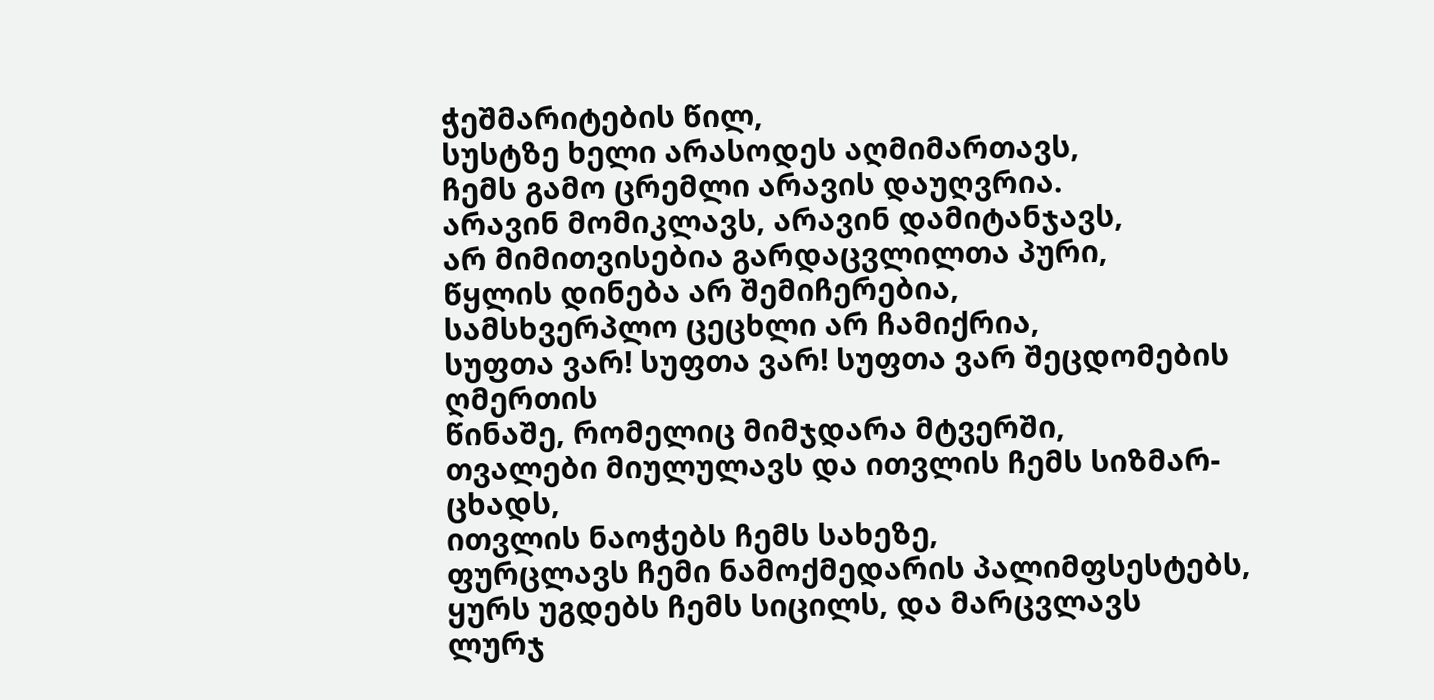ჭეშმარიტების წილ,
სუსტზე ხელი არასოდეს აღმიმართავს,
ჩემს გამო ცრემლი არავის დაუღვრია.
არავინ მომიკლავს, არავინ დამიტანჯავს,
არ მიმითვისებია გარდაცვლილთა პური,
წყლის დინება არ შემიჩერებია,
სამსხვერპლო ცეცხლი არ ჩამიქრია,
სუფთა ვარ! სუფთა ვარ! სუფთა ვარ შეცდომების ღმერთის
წინაშე, რომელიც მიმჯდარა მტვერში,
თვალები მიულულავს და ითვლის ჩემს სიზმარ-ცხადს,
ითვლის ნაოჭებს ჩემს სახეზე,
ფურცლავს ჩემი ნამოქმედარის პალიმფსესტებს,
ყურს უგდებს ჩემს სიცილს, და მარცვლავს
ლურჯ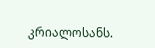კრიალოსანს.